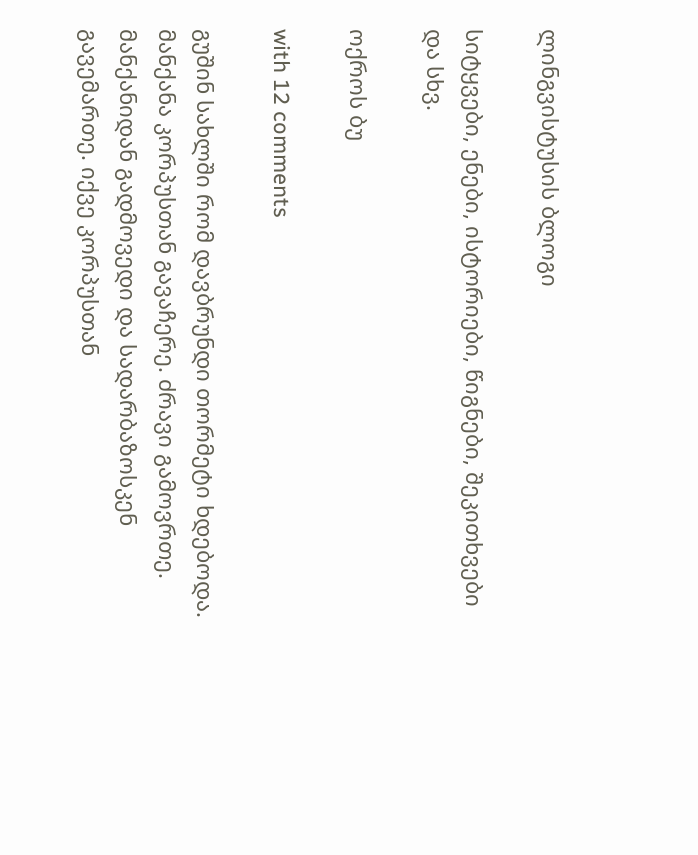ლინგვისტუსის ბლოგი

სიტყვები, ენები, ისტორიები, წიგნები, შეკითხვები და სხვ.

ოქროს ბუ

with 12 comments

გუშინ სახლში რომ დავბრუნდი თორმეტი ხდებოდა. მანქანა კორპუსთან გავაჩერე. ძრავი გამოვრთე. მანქანიდან გადმოვედი და სადარბაზოსკენ გავემართე. იქვე კორპუსთან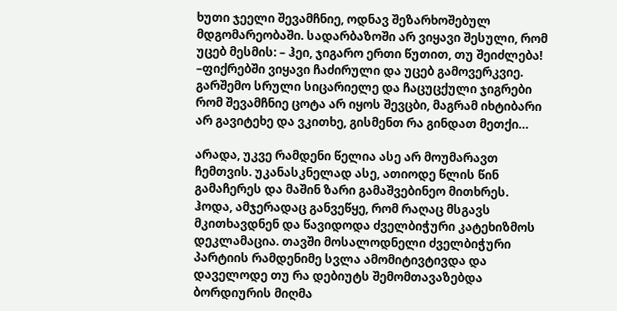ხუთი ჯეელი შევამჩნიე, ოდნავ შეზარხოშებულ მდგომარეობაში. სადარბაზოში არ ვიყავი შესული, რომ უცებ მესმის: – ჰეი, ჯიგარო ერთი წუთით, თუ შეიძლება! –ფიქრებში ვიყავი ჩაძირული და უცებ გამოვერკვიე. გარშემო სრული სიცარიელე და ჩაცუცქული ჯიგრები რომ შევამჩნიე ცოტა არ იყოს შევცბი, მაგრამ იხტიბარი არ გავიტეხე და ვკითხე, გისმენთ რა გინდათ მეთქი…

არადა, უკვე რამდენი წელია ასე არ მოუმარავთ ჩემთვის. უკანასკნელად ასე, ათიოდე წლის წინ გამაჩერეს და მაშინ ზარი გამაშვებინეო მითხრეს. ჰოდა, ამჯერადაც განვეწყე, რომ რაღაც მსგავს მკითხავდნენ და წავიდოდა ძველბიჭური კატეხიზმოს დეკლამაცია. თავში მოსალოდნელი ძველბიჭური პარტიის რამდენიმე სვლა ამომიტივტივდა და დაველოდე თუ რა დებიუტს შემომთავაზებდა ბორდიურის მიღმა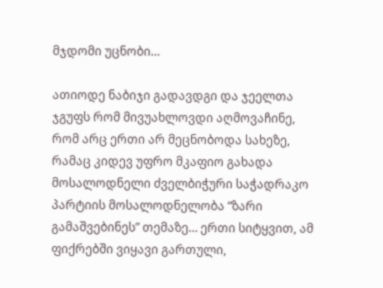მჯდომი უცნობი…

ათიოდე ნაბიჯი გადავდგი და ჯეელთა ჯგუფს რომ მივუახლოვდი აღმოვაჩინე, რომ არც ერთი არ მეცნობოდა სახეზე, რამაც კიდევ უფრო მკაფიო გახადა მოსალოდნელი ძველბიჭური საჭადრაკო პარტიის მოსალოდნელობა “ზარი გამაშვებინეს” თემაზე… ერთი სიტყვით, ამ ფიქრებში ვიყავი გართული,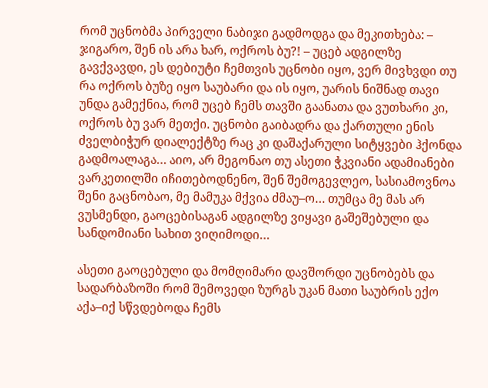რომ უცნობმა პირველი ნაბიჯი გადმოდგა და მეკითხება: – ჯიგარო, შენ ის არა ხარ, ოქროს ბუ?! – უცებ ადგილზე გავქვავდი, ეს დებიუტი ჩემთვის უცნობი იყო, ვერ მივხვდი თუ რა ოქროს ბუზე იყო საუბარი და ის იყო, უარის ნიშნად თავი უნდა გამექნია, რომ უცებ ჩემს თავში გაანათა და ვუთხარი კი, ოქროს ბუ ვარ მეთქი. უცნობი გაიბადრა და ქართული ენის ძველბიჭურ დიალექტზე რაც კი დაშაქარული სიტყვები ჰქონდა გადმოალაგა… აიო, არ მეგონაო თუ ასეთი ჭკვიანი ადამიანები ვარკეთილში იჩითებოდნენო, შენ შემოგევლეო, სასიამოვნოა შენი გაცნობაო, მე მამუკა მქვია ძმაუ–ო… თუმცა მე მას არ ვუსმენდი, გაოცებისაგან ადგილზე ვიყავი გაშეშებული და სანდომიანი სახით ვიღიმოდი…

ასეთი გაოცებული და მომღიმარი დავშორდი უცნობებს და სადარბაზოში რომ შემოვედი ზურგს უკან მათი საუბრის ექო აქა–იქ სწვდებოდა ჩემს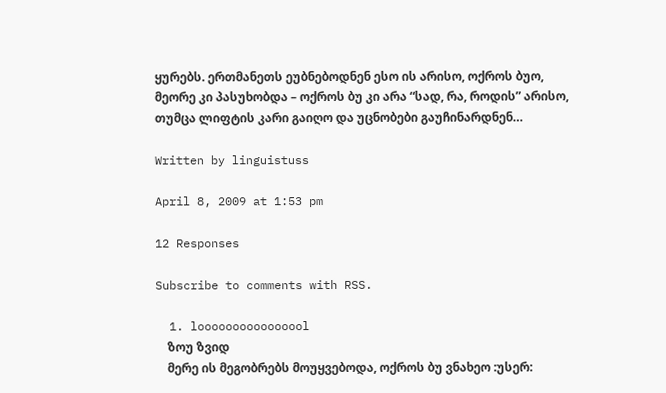ყურებს. ერთმანეთს ეუბნებოდნენ ესო ის არისო, ოქროს ბუო, მეორე კი პასუხობდა – ოქროს ბუ კი არა “სად, რა, როდის” არისო, თუმცა ლიფტის კარი გაიღო და უცნობები გაუჩინარდნენ…

Written by linguistuss

April 8, 2009 at 1:53 pm

12 Responses

Subscribe to comments with RSS.

  1. loooooooooooooool
    ზოუ ზვიდ
    მერე ის მეგობრებს მოუყვებოდა, ოქროს ბუ ვნახეო :უსერ: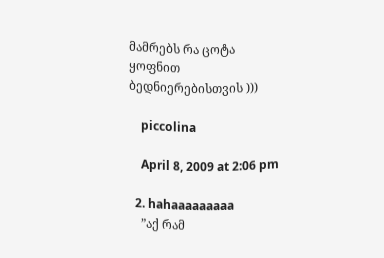მამრებს რა ცოტა ყოფნით ბედნიერებისთვის )))

    piccolina

    April 8, 2009 at 2:06 pm

  2. hahaaaaaaaaa
    ”აქ რამ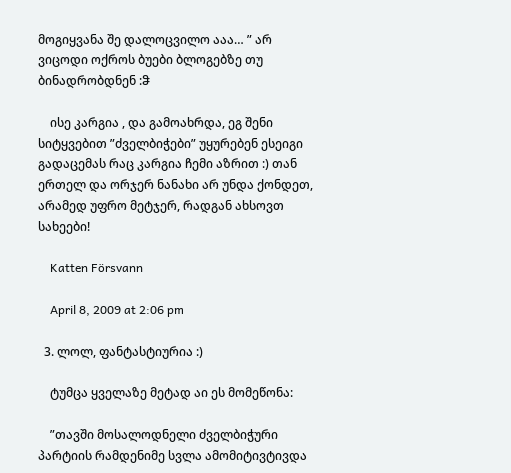მოგიყვანა შე დალოცვილო ააა… ” არ ვიცოდი ოქროს ბუები ბლოგებზე თუ ბინადრობდნენ :ჵ

    ისე კარგია , და გამოახრდა, ეგ შენი სიტყვებით ”ძველბიჭები” უყურებენ ესეიგი გადაცემას რაც კარგია ჩემი აზრით :) თან ერთელ და ორჯერ ნანახი არ უნდა ქონდეთ, არამედ უფრო მეტჯერ, რადგან ახსოვთ სახეები!

    Katten Försvann

    April 8, 2009 at 2:06 pm

  3. ლოლ, ფანტასტიურია :)

    ტუმცა ყველაზე მეტად აი ეს მომეწონა:

    ”თავში მოსალოდნელი ძველბიჭური პარტიის რამდენიმე სვლა ამომიტივტივდა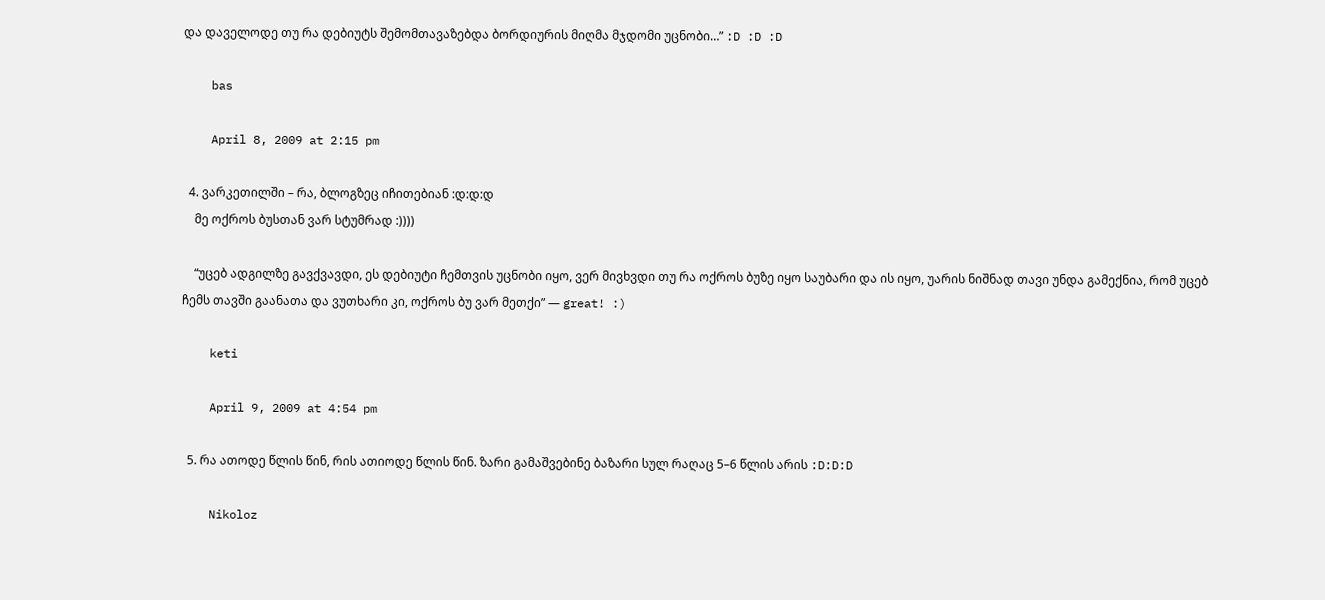და დაველოდე თუ რა დებიუტს შემომთავაზებდა ბორდიურის მიღმა მჯდომი უცნობი…” :D :D :D

    bas

    April 8, 2009 at 2:15 pm

  4. ვარკეთილში – რა, ბლოგზეც იჩითებიან :დ:დ:დ
    მე ოქროს ბუსთან ვარ სტუმრად :))))

    “უცებ ადგილზე გავქვავდი, ეს დებიუტი ჩემთვის უცნობი იყო, ვერ მივხვდი თუ რა ოქროს ბუზე იყო საუბარი და ის იყო, უარის ნიშნად თავი უნდა გამექნია, რომ უცებ ჩემს თავში გაანათა და ვუთხარი კი, ოქროს ბუ ვარ მეთქი” — great! :)

    keti

    April 9, 2009 at 4:54 pm

  5. რა ათოდე წლის წინ, რის ათიოდე წლის წინ. ზარი გამაშვებინე ბაზარი სულ რაღაც 5–6 წლის არის :D:D:D

    Nikoloz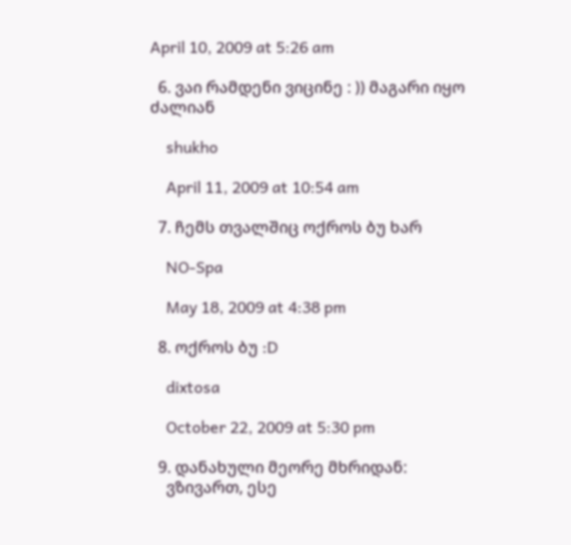April 10, 2009 at 5:26 am

  6. ვაი რამდენი ვიცინე : )) მაგარი იყო ძალიან

    shukho

    April 11, 2009 at 10:54 am

  7. ჩემს თვალშიც ოქროს ბუ ხარ

    NO-Spa

    May 18, 2009 at 4:38 pm

  8. ოქროს ბუ :D

    dixtosa

    October 22, 2009 at 5:30 pm

  9. დანახული მეორე მხრიდან:
    ვზივართ, ესე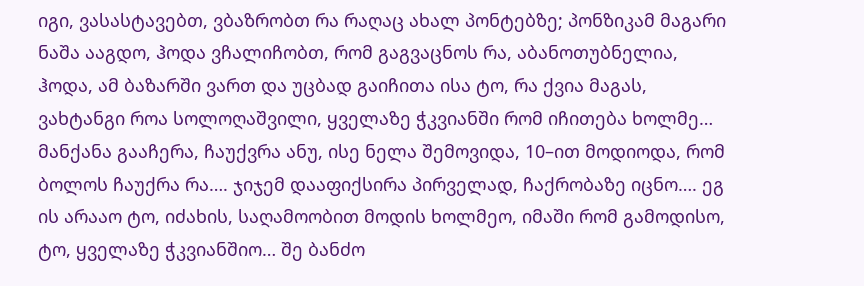იგი, ვასასტავებთ, ვბაზრობთ რა რაღაც ახალ პონტებზე; პონზიკამ მაგარი ნაშა ააგდო, ჰოდა ვჩალიჩობთ, რომ გაგვაცნოს რა, აბანოთუბნელია, ჰოდა, ამ ბაზარში ვართ და უცბად გაიჩითა ისა ტო, რა ქვია მაგას, ვახტანგი როა სოლოღაშვილი, ყველაზე ჭკვიანში რომ იჩითება ხოლმე… მანქანა გააჩერა, ჩაუქვრა ანუ, ისე ნელა შემოვიდა, 10–ით მოდიოდა, რომ ბოლოს ჩაუქრა რა…. ჯიჯემ დააფიქსირა პირველად, ჩაქრობაზე იცნო…. ეგ ის არააო ტო, იძახის, საღამოობით მოდის ხოლმეო, იმაში რომ გამოდისო, ტო, ყველაზე ჭკვიანშიო… შე ბანძო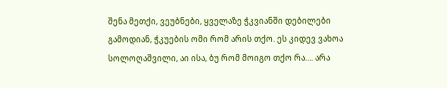შენა მეთქი, ვეუბნები, ყველაზე ჭკვიანში დებილები გამოდიან, ჭკუების ომი რომ არის თქო. ეს კიდევ ვახოა სოლოღაშვილი, აი ისა, ბუ რომ მოიგო თქო რა…. არა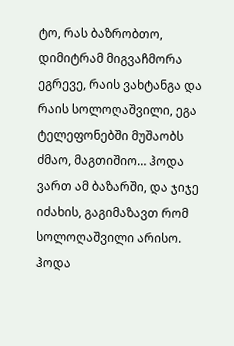ტო, რას ბაზრობთო, დიმიტრამ მიგვაჩმორა ეგრევე, რაის ვახტანგა და რაის სოლოღაშვილი, ეგა ტელეფონებში მუშაობს ძმაო, მაგთიშიო… ჰოდა ვართ ამ ბაზარში, და ჯიჯე იძახის, გაგიმაზავთ რომ სოლოღაშვილი არისო. ჰოდა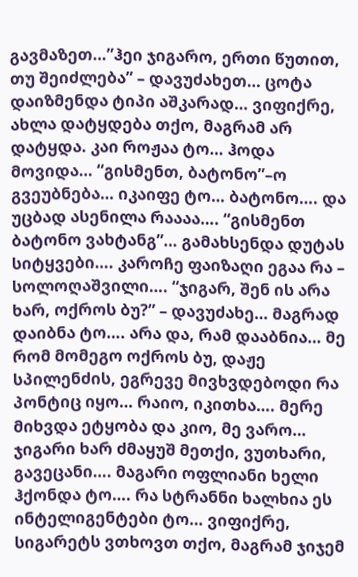გავმაზეთ…”ჰეი ჯიგარო, ერთი წუთით, თუ შეიძლება” – დავუძახეთ… ცოტა დაიზმენდა ტიპი აშკარად… ვიფიქრე, ახლა დატყდება თქო, მაგრამ არ დატყდა. კაი როჟაა ტო… ჰოდა მოვიდა… “გისმენთ, ბატონო”–ო გვეუბნება… იკაიფე ტო… ბატონო…. და უცბად ასენილა რაააა…. “გისმენთ ბატონო ვახტანგ”… გამახსენდა დუტას სიტყვები…. კაროჩე ფაიზაღი ეგაა რა – სოლოღაშვილი…. “ჯიგარ, შენ ის არა ხარ, ოქროს ბუ?” – დავუძახე… მაგრად დაიბნა ტო…. არა და, რამ დააბნია… მე რომ მომეგო ოქროს ბუ, დაჟე სპილენძის, ეგრევე მივხვდებოდი რა პონტიც იყო… რაიო, იკითხა…. მერე მიხვდა ეტყობა და კიო, მე ვარო… ჯიგარი ხარ ძმაყუშ მეთქი, ვუთხარი, გავეცანი…. მაგარი ოფლიანი ხელი ჰქონდა ტო…. რა სტრანნი ხალხია ეს ინტელიგენტები ტო… ვიფიქრე, სიგარეტს ვთხოვთ თქო, მაგრამ ჯიჯემ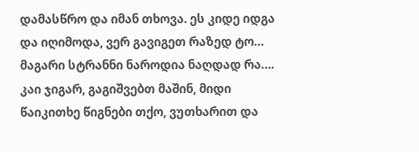დამასწრო და იმან თხოვა. ეს კიდე იდგა და იღიმოდა, ვერ გავიგეთ რაზედ ტო… მაგარი სტრანნი ნაროდია ნაღდად რა…. კაი ჯიგარ, გაგიშვებთ მაშინ, მიდი წაიკითხე წიგნები თქო, ვუთხარით და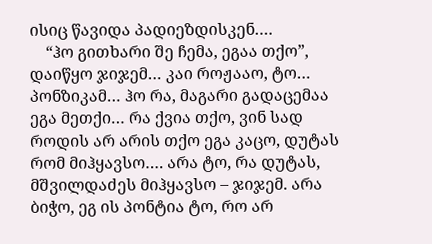ისიც წავიდა პადიეზდისკენ….
    “ჰო გითხარი შე ჩემა, ეგაა თქო”, დაიწყო ჯიჯემ… კაი როჟააო, ტო… პონზიკამ… ჰო რა, მაგარი გადაცემაა ეგა მეთქი… რა ქვია თქო, ვინ სად როდის არ არის თქო ეგა კაცო, დუტას რომ მიჰყავსო…. არა ტო, რა დუტას, მშვილდაძეს მიჰყავსო – ჯიჯემ. არა ბიჭო, ეგ ის პონტია ტო, რო არ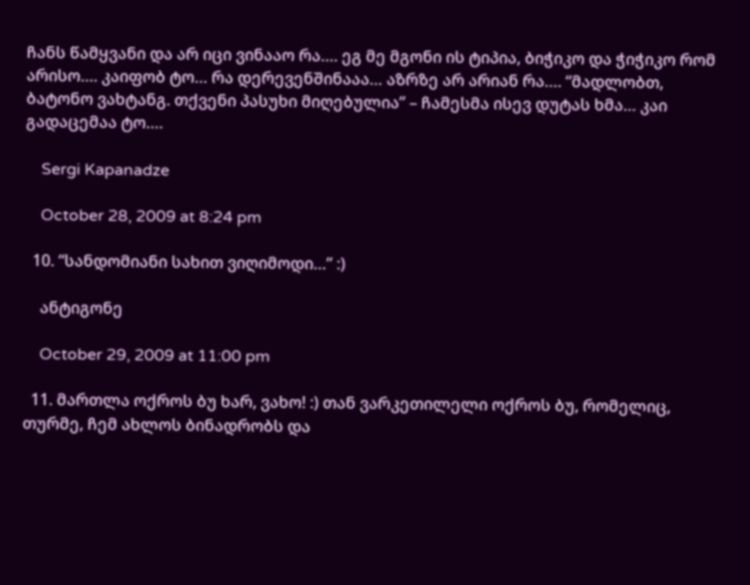ჩანს წამყვანი და არ იცი ვინააო რა…. ეგ მე მგონი ის ტიპია, ბიჭიკო და ჭიჭიკო რომ არისო…. კაიფობ ტო… რა დერევენშინააა… აზრზე არ არიან რა…. “მადლობთ, ბატონო ვახტანგ. თქვენი პასუხი მიღებულია” – ჩამესმა ისევ დუტას ხმა… კაი გადაცემაა ტო….

    Sergi Kapanadze

    October 28, 2009 at 8:24 pm

  10. “სანდომიანი სახით ვიღიმოდი…” :)

    ანტიგონე

    October 29, 2009 at 11:00 pm

  11. მართლა ოქროს ბუ ხარ, ვახო! :) თან ვარკეთილელი ოქროს ბუ, რომელიც, თურმე, ჩემ ახლოს ბინადრობს და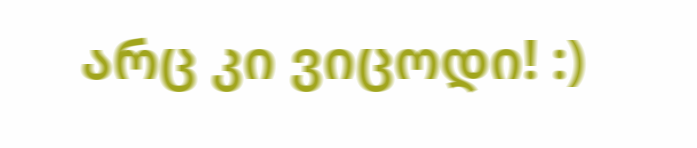არც კი ვიცოდი! :)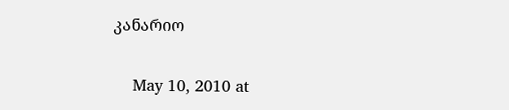კანარიო

    May 10, 2010 at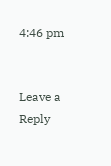4:46 pm


Leave a Reply